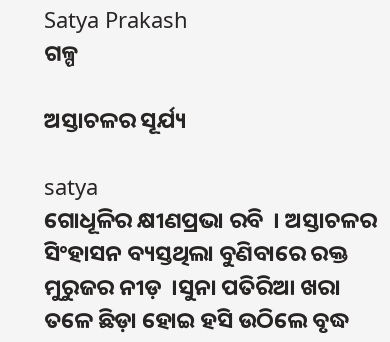Satya Prakash
ଗଳ୍ପ

ଅସ୍ତାଚଳର ସୂର୍ଯ୍ୟ

satya
ଗୋଧୂଳିର କ୍ଷୀଣପ୍ରଭା ରବି  । ଅସ୍ତାଚଳର ସିଂହାସନ ବ୍ୟସ୍ତଥିଲା ବୁଣିବାରେ ରକ୍ତ ମୁରୁଜର ନୀଡ଼  ।ସୁନା ପତିରିଆ ଖରା ତଳେ ଛିଡ଼ା ହୋଇ ହସି ଉଠିଲେ ବୃଦ୍ଧ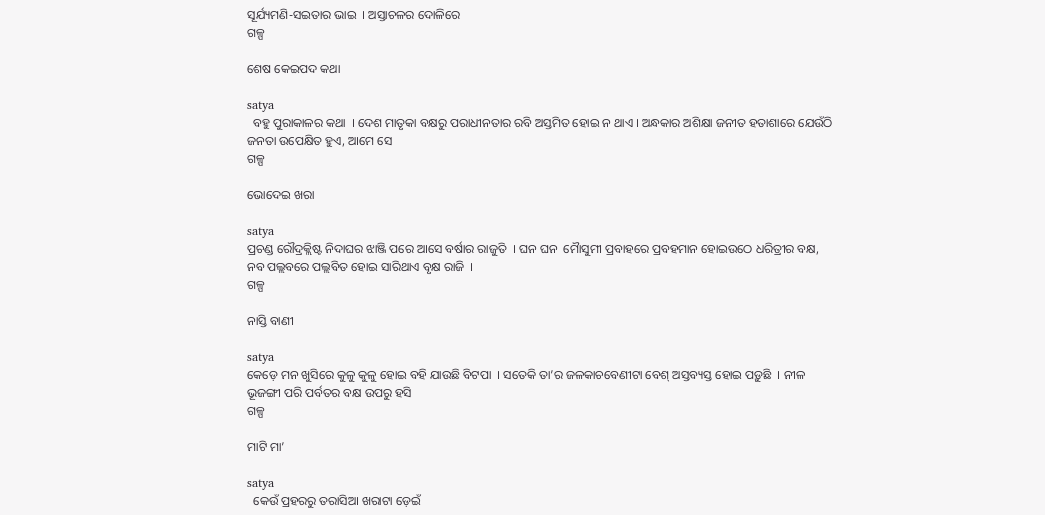ସୂର୍ଯ୍ୟମଣି-ସଇତାର ଭାଇ  । ଅସ୍ତାଚଳର ଦୋଳିରେ
ଗଳ୍ପ

ଶେଷ କେଇପଦ କଥା

satya
  ବହୁ ପୁରାକାଳର କଥା  । ଦେଶ ମାତୃକା ବକ୍ଷରୁ ପରାଧୀନତାର ରବି ଅସ୍ତମିତ ହୋଇ ନ ଥାଏ । ଅନ୍ଧକାର ଅଶିକ୍ଷା ଜନୀତ ହତାଶାରେ ଯେଉଁଠି ଜନତା ଉପେକ୍ଷିତ ହୁଏ, ଆମେ ସେ
ଗଳ୍ପ

ଭୋଦେଇ ଖରା

satya
ପ୍ରଚଣ୍ଡ ରୌଦ୍ରକ୍ଲିଷ୍ଟ ନିଦାଘର ଝାଞ୍ଜି ପରେ ଆସେ ବର୍ଷାର ରାଜୁତି  । ଘନ ଘନ  ମୈାସୁମୀ ପ୍ରବାହରେ ପ୍ରବହମାନ ହୋଇଉଠେ ଧରିତ୍ରୀର ବକ୍ଷ, ନବ ପଲ୍ଲବରେ ପଲ୍ଲବିତ ହୋଇ ସାରିଥାଏ ବୃକ୍ଷ ରାଜି  ।
ଗଳ୍ପ

ନାସ୍ତି ବାଣୀ

satya
କେଡ଼େ ମନ ଖୁସିରେ କୁଳୁ କୁଳୁ ହୋଇ ବହି ଯାଉଛି ବିଟପା  । ସତେକି ତା’ର ଜଳକାଚବେଣୀଟା ବେଶ୍ ଅସ୍ତବ୍ୟସ୍ତ ହୋଇ ପଡ଼ୁଛି  । ନୀଳ ଭୂଜଙ୍ଗୀ ପରି ପର୍ବତର ବକ୍ଷ ଉପରୁ ହସି
ଗଳ୍ପ

ମାଟି ମା’

satya
  କେଉଁ ପ୍ରହରରୁ ତରାସିଆ ଖରାଟା ଡ଼େଇଁ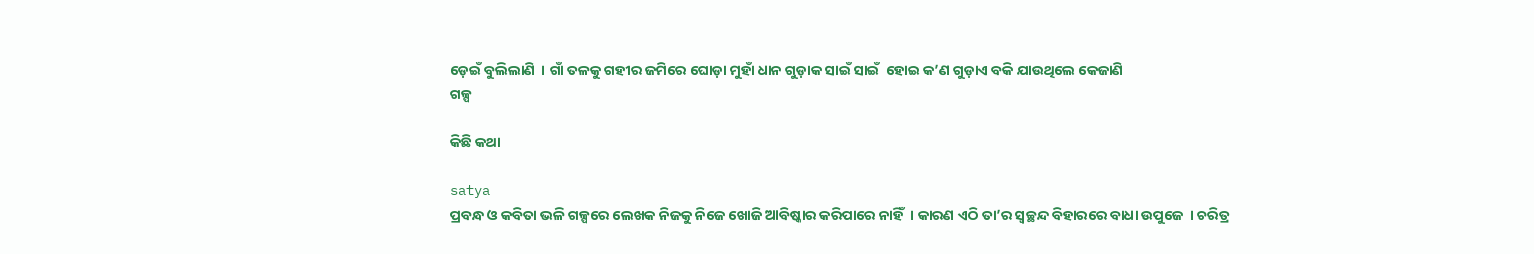ଡ଼େଇଁ ବୁଲିଲାଣି  । ଗାଁ ତଳକୁ ଗହୀର ଜମିରେ ଘୋଡ଼ା ମୁହାଁ ଧାନ ଗୁଡ଼ାକ ସାଇଁ ସାଇଁ  ହୋଇ କ’ଣ ଗୁଡ଼ାଏ ବକି ଯାଉଥିଲେ କେଜାଣି
ଗଳ୍ପ

କିଛି କଥା

satya
ପ୍ରବନ୍ଧ ଓ କବିତା ଭଳି ଗଳ୍ପରେ ଲେଖକ ନିଜକୁ ନିଜେ ଖୋଜି ଆବିଷ୍କାର କରିପାରେ ନାହିଁ  । କାରଣ ଏଠି ତା’ର ସ୍ୱଚ୍ଛନ୍ଦ ବିହାରରେ ବାଧା ଉପୁଜେ  । ଚରିତ୍ର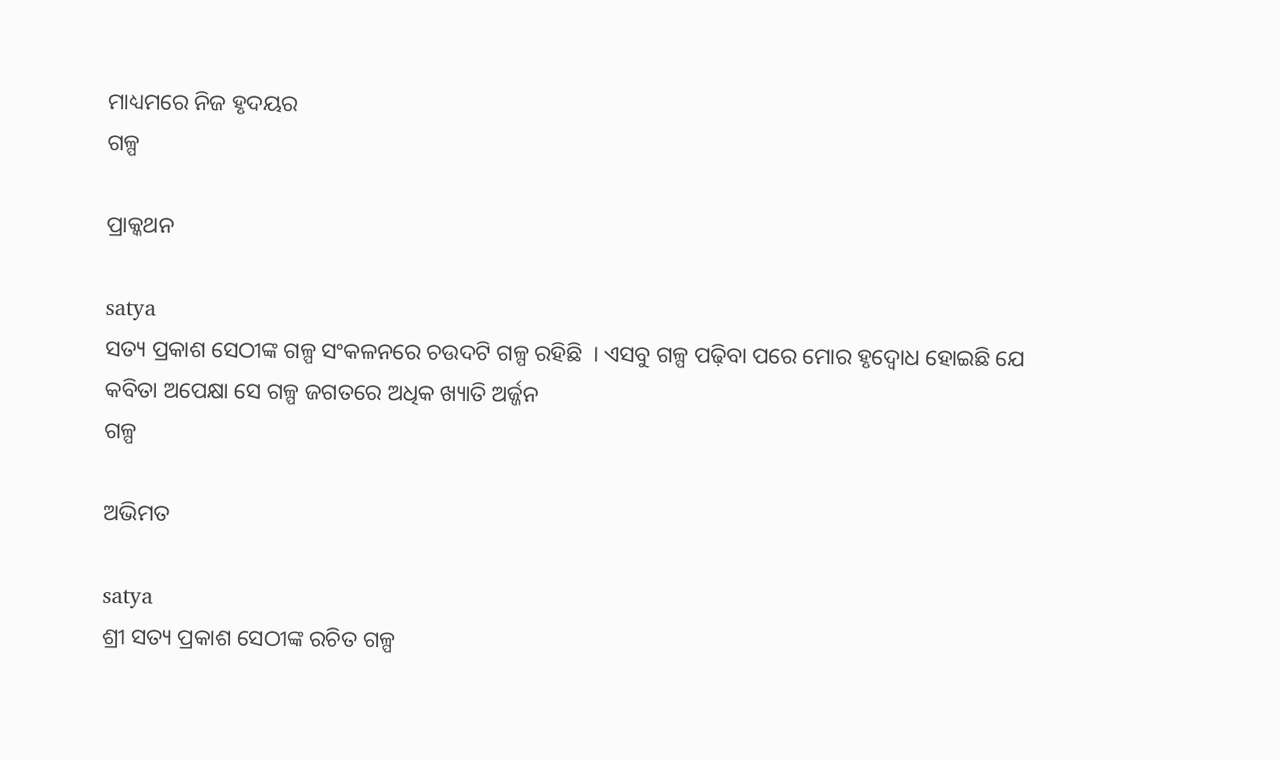ମାଧ୍ୟମରେ ନିଜ ହୃଦୟର
ଗଳ୍ପ

ପ୍ରାକ୍କଥନ

satya
ସତ୍ୟ ପ୍ରକାଶ ସେଠୀଙ୍କ ଗଳ୍ପ ସଂକଳନରେ ଚଉଦଟି ଗଳ୍ପ ରହିଛି  । ଏସବୁ ଗଳ୍ପ ପଢ଼ିବା ପରେ ମୋର ହୃଦ୍ବୋଧ ହୋଇଛି ଯେ କବିତା ଅପେକ୍ଷା ସେ ଗଳ୍ପ ଜଗତରେ ଅଧିକ ଖ୍ୟାତି ଅର୍ଜ୍ଜନ
ଗଳ୍ପ

ଅଭିମତ

satya
ଶ୍ରୀ ସତ୍ୟ ପ୍ରକାଶ ସେଠୀଙ୍କ ରଚିତ ଗଳ୍ପ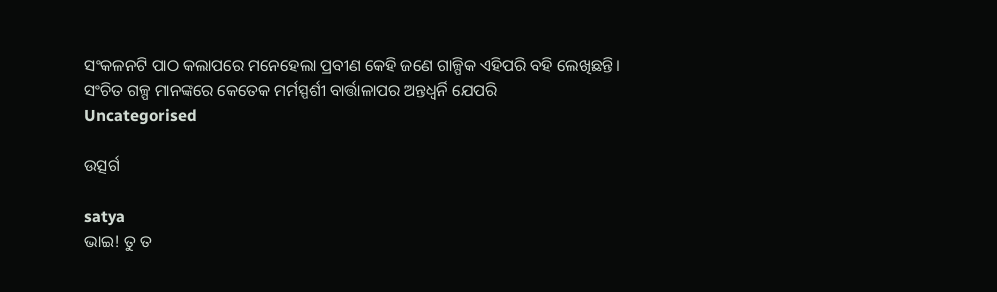ସଂକଳନଟି ପାଠ କଲାପରେ ମନେହେଲା ପ୍ରବୀଣ କେହି ଜଣେ ଗାଳ୍ପିକ ଏହିପରି ବହି ଲେଖିଛନ୍ତି। ସଂଚିତ ଗଳ୍ପ ମାନଙ୍କରେ କେତେକ ମର୍ମସ୍ପର୍ଶୀ ବାର୍ତ୍ତାଳାପର ଅନ୍ତଧ୍ୱର୍ନି ଯେପରି
Uncategorised

ଉତ୍ସର୍ଗ

satya
ଭାଇ! ତୁ ତ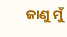ଜାଣୁ ମୁଁ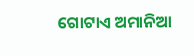ଗୋଟାଏ ଅମାନିଆ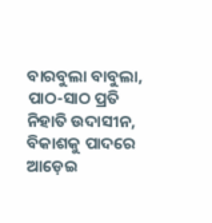ବାରବୁଲା ବାବୁଲା, ପାଠ-ସାଠ ପ୍ରତି ନିହାତି ଉଦାସୀନ, ବିକାଶକୁ ପାଦରେ ଆଡ଼େଇ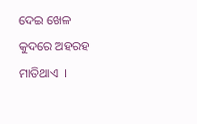ଦେଇ ଖେଳ କୁଦରେ ଅହରହ ମାତିଥାଏ  ।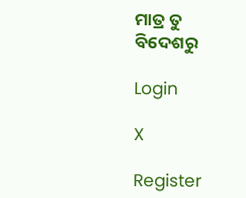ମାତ୍ର ତୁ ବିଦେଶରୁ

Login

X

Register